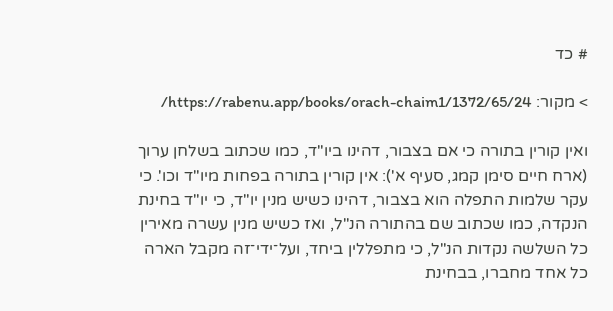# כד

> מקור: https://rabenu.app/books/orach-chaim1/1372/65/24/

ואין קורין בתורה כי אם בצבור, דהינו ביו"ד, כמו שכתוב בשלחן ערוך (ארח חיים סימן קמג, סעיף א'): אין קורין בתורה בפחות מיו"ד וכו'. כי עקר שלמות התפלה הוא בצבור, דהינו כשיש מנין יו"ד, כי יו"ד בחינת הנקדה, כמו שכתוב שם בהתורה הנ"ל, ואז כשיש מנין עשרה מאירין כל השלשה נקדות הנ"ל, כי מתפללין ביחד, ועל־ידי־זה מקבל הארה כל אחד מחברו, בבחינת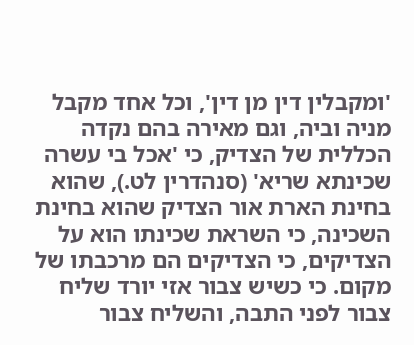'ומקבלין דין מן דין', וכל אחד מקבל מניה וביה, וגם מאירה בהם נקדה הכללית של הצדיק, כי 'אכל בי עשרה שכינתא שריא' (סנהדרין לט.), שהוא בחינת הארת אור הצדיק שהוא בחינת השכינה, כי השראת שכינתו הוא על הצדיקים, כי הצדיקים הם מרכבתו של מקום. כי כשיש צבור אזי יורד שליח צבור לפני התבה, והשליח צבור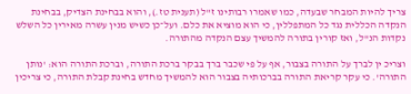צריך להיות המבחר שבעדה, כמו שאמרו רבותינו ז"ל (תענית טז.), והוא בבחינת הצדיק, בבחינת הנקדה הכללית נגד כל המתפללין, כי הוא מוציא את כלם. ועל־כן כשיש מנין עשרה מאירין כל השלש נקדות הנ"ל, ואז קורין בתורה להמשיך עצם הנקדה מהתורה.

וצריכ ין לברך על התורה בצבור, אף על פי שכבר ברך בבקר ברכת התורה, וברכת התורה הוא: 'נותן התורה'. כי עקר קריאת התורה בברכותיה בצבור הוא להמשיך מחדש בחינת קבלת התורה, כי צריכין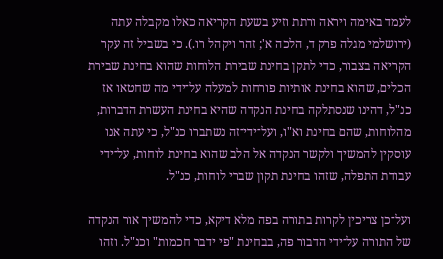לעמד באימה ויראה ורתת וזיע בשעת הקריאה כאלו מקבלה עתה (ירושלמי מגלה פרק ד, הלכה א'; זהר ויקהל רו.). כי בשביל זה עקר הקריאה בצבור, כדי לתקן בחינת שבירת הלוחות שהוא בחינת שבירת הכלים, שהוא בחינת אותיות פורחות למעלה על־ידי מה שחטאו אז כנ"ל, דהינו שנסתלקה בחינת הנקדה שהיא בחינת העשרת הדברות, מהלוחות, שהם בחינת וא"ו, ועל־ידי־זה נשתברו כנ"ל, כי עתה אנו עוסקין להמשיך ולקשר הנקדה אל הלב שהוא בחינת לוחות, על־ידי עבודת התפלה, שזהו בחינת תקון שברי לוחות, כנ"ל.

ועל־כן צריכין לקרות בתורה בפה מלא דיקא, כדי להמשיך אור הנקדה של התורה על־ידי הדבור פה, בבחינת "פי ידבר חכמות" וכנ"ל. וזהו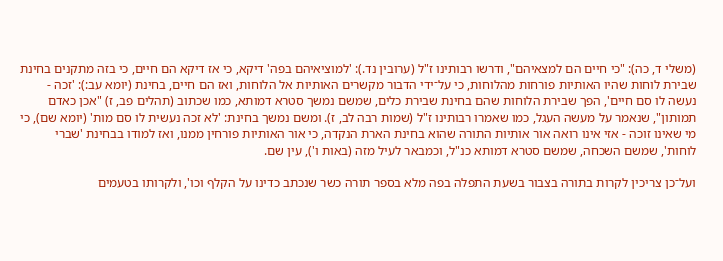(משלי ד, כה): "כי חיים הם למצאיהם", ודרשו רבותינו ז"ל (ערובין נד.): 'למוציאיהם בפה' דיקא, כי אז דיקא הם חיים, כי בזה מתקנים בחינת שבירת לוחות שהיו האותיות פורחות מהלוחות, כי על־ידי הדבור מקשרים האותיות אל הלוחות, ואז הם חיים, בחינת (יומא עב:): 'זכה - נעשה לו סם חיים', הפך שבירת הלוחות שהם בחינת שבירת כלים, שמשם נמשך סטרא דמותא, כמו שכתוב (תהלים פב, ז) "אכן כאדם תמותון", שנאמר על מעשה העגל, כמו שאמרו רבותינו ז"ל (שמות רבה לב, ז). ומשם נמשך בחינת: 'לא זכה נעשית לו סם מות' (יומא שם), כי מי שאינו זוכה - אזי אינו רואה אור אותיות התורה שהוא בחינת הארת הנקדה, כי אור האותיות פורחין ממנו, ואז למודו בבחינת 'שברי לוחות', שמשם השכחה, שמשם סטרא דמותא כנ"ל, וכמבאר לעיל מזה (באות ו'), עין שם.

ועל־כן צריכין לקרות בתורה בצבור בשעת התפלה בפה מלא בספר תורה כשר שנכתב כדינו על הקלף וכו', ולקרותו בטעמים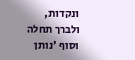ונקדות, ולברך תחלה וסוף 'נותן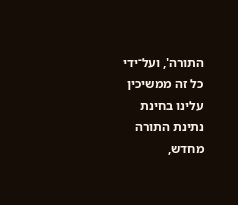התורה', ועל־ידי כל זה ממשיכין עלינו בחינת נתינת התורה מחדש,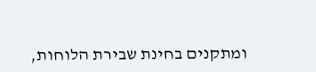ומתקנים בחינת שבירת הלוחות,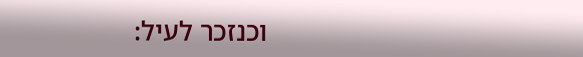וכנזכר לעיל: